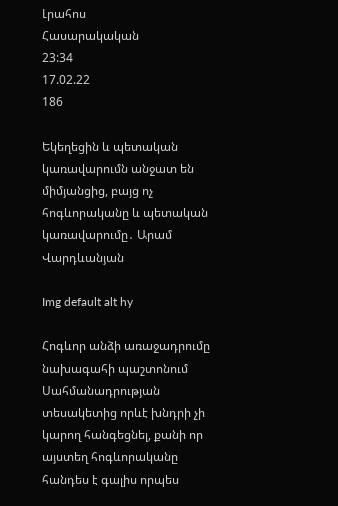Լրահոս
Հասարակական
23:34
17.02.22
186

Եկեղեցին և պետական կառավարումն անջատ են միմյանցից, բայց ոչ հոգևորականը և պետական կառավարումը․ Արամ Վարդևանյան

Img default alt hy

Հոգևոր անձի առաջադրումը նախագահի պաշտոնում Սահմանադրության տեսակետից որևէ խնդրի չի կարող հանգեցնել, քանի որ այստեղ հոգևորականը հանդես է գալիս որպես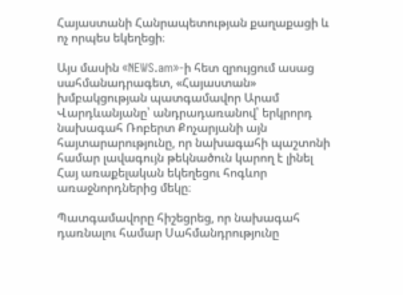Հայաստանի Հանրապետության քաղաքացի և ոչ որպես եկեղեցի։

Այս մասին «NEWS.am»-ի հետ զրույցում ասաց սահմանադրագետ, «Հայաստան» խմբակցության պատգամավոր Արամ Վարդևանյանը՝ անդրադառանով՝ երկրորդ նախագահ Ռոբերտ Քոչարյանի այն հայտարարությունը, որ նախագահի պաշտոնի համար լավագույն թեկնածուն կարող է լինել Հայ առաքելական եկեղեցու հոգևոր առաջնորդներից մեկը։

Պատգամավորը հիշեցրեց, որ նախագահ դառնալու համար Սահմանդրությունը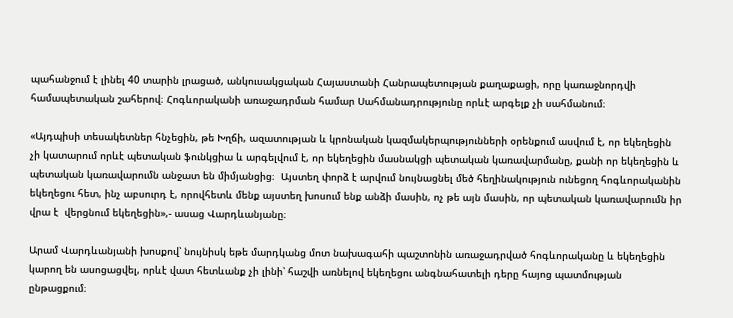պահանջում է լինել 40 տարին լրացած, անկուսակցական Հայաստանի Հանրապետության քաղաքացի, որը կառաջնորդվի համապետական շահերով։ Հոգևորականի առաջադրման համար Սահմանադրությունը որևէ արգելք չի սահմանում։

«Այդպիսի տեսակետներ հնչեցին, թե Խղճի, ազատության և կրոնական կազմակերպությունների օրենքում ասվում է, որ եկեղեցին չի կատարում որևէ պետական ֆունկցիա և արգելվում է, որ եկեղեցին մասնակցի պետական կառավարմանը, քանի որ եկեղեցին և պետական կառավարումն անջատ են միմյանցից։  Այստեղ փորձ է արվում նույնացնել մեծ հեղինակություն ունեցող հոգևորականին եկեղեցու հետ, ինչ աբսուրդ է, որովհետև մենք այստեղ խոսում ենք անձի մասին, ոչ թե այն մասին, որ պետական կառավարումն իր վրա է  վերցնում եկեղեցին»,- ասաց Վարդևանյանը։

Արամ Վարդևանյանի խոսքով՝ նույնիսկ եթե մարդկանց մոտ նախագահի պաշտոնին առաջադրված հոգևորականը և եկեղեցին կարող են ասոցացվել, որևէ վատ հետևանք չի լինի՝ հաշվի առնելով եկեղեցու անգնահատելի դերը հայոց պատմության ընթացքում։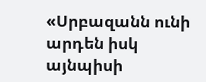«Սրբազանն ունի արդեն իսկ այնպիսի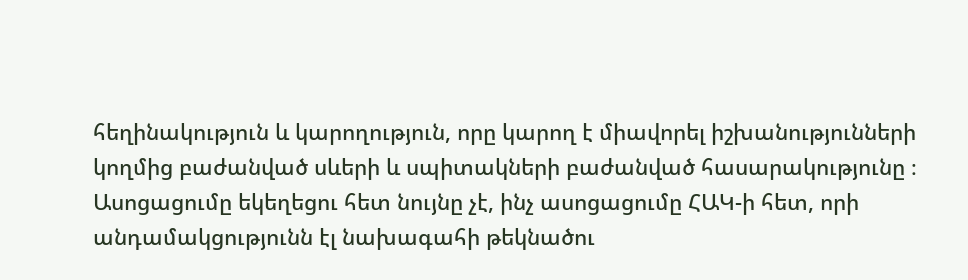հեղինակություն և կարողություն, որը կարող է միավորել իշխանությունների կողմից բաժանված սևերի և սպիտակների բաժանված հասարակությունը ։ Ասոցացումը եկեղեցու հետ նույնը չէ, ինչ ասոցացումը ՀԱԿ-ի հետ, որի անդամակցությունն էլ նախագահի թեկնածու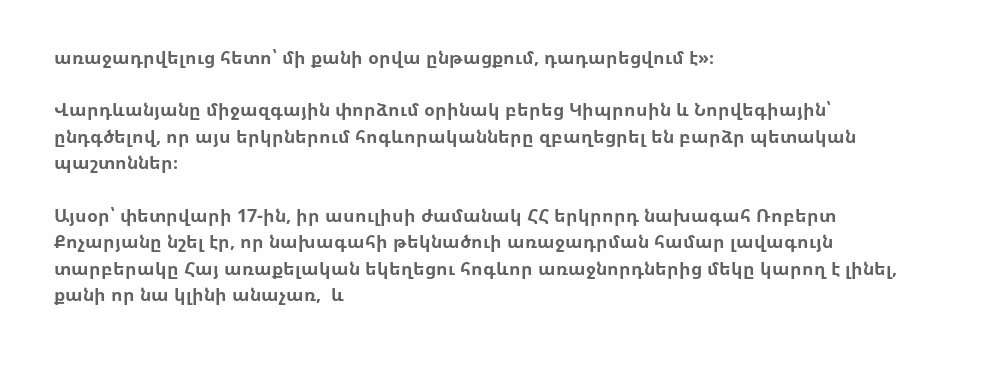առաջադրվելուց հետո՝ մի քանի օրվա ընթացքում, դադարեցվում է»։

Վարդևանյանը միջազգային փորձում օրինակ բերեց Կիպրոսին և Նորվեգիային՝ ընդգծելով, որ այս երկրներում հոգևորականները զբաղեցրել են բարձր պետական պաշտոններ։

Այսօր՝ փետրվարի 17-ին, իր ասուլիսի ժամանակ ՀՀ երկրորդ նախագահ Ռոբերտ Քոչարյանը նշել էր, որ նախագահի թեկնածուի առաջադրման համար լավագույն տարբերակը Հայ առաքելական եկեղեցու հոգևոր առաջնորդներից մեկը կարող է լինել, քանի որ նա կլինի անաչառ,  և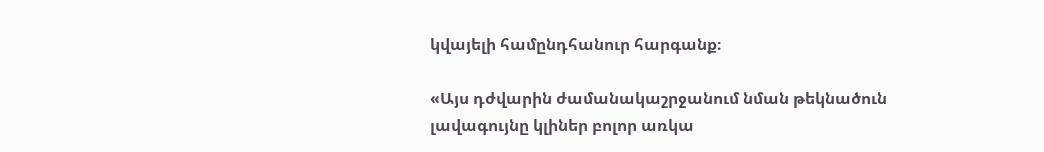կվայելի համընդհանուր հարգանք։

«Այս դժվարին ժամանակաշրջանում նման թեկնածուն լավագույնը կլիներ բոլոր առկա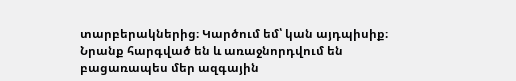տարբերակներից։ Կարծում եմ՝ կան այդպիսիք։ Նրանք հարգված են և առաջնորդվում են բացառապես մեր ազգային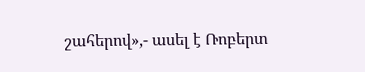շահերով»,- ասել է Ռոբերտ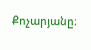Քոչարյանը։